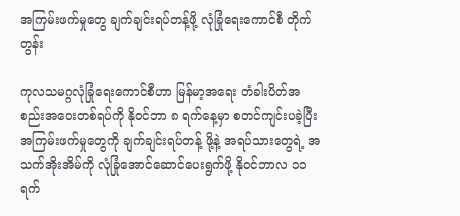အကြမ်းဖက်မှုတွေ ချက်ချင်းရပ်တန့်ဖို့ လုံခြုံရေးကောင်စီ တိုက်တွန်း

ကုလသမဂ္ဂလုံခြုံရေးကောင်စီဟာ မြန်မာ့အရေး တံခါးပိတ်အစည်းအဝေးတစ်ရပ်ကို နိုဝင်ဘာ ၈ ရက်နေ့မှာ စတင်ကျင်းပခဲ့ပြီး အကြမ်းဖက်မှုတွေကို ချက်ချင်းရပ်တန့် ဖို့နဲ့ အရပ်သားတွေရဲ့ အသက်အိုးအိမ်ကို လုံခြုံအောင်ဆောင်ပေးရွက်ဖို့ နိုဝင်ဘာလ ၁၁ ရက်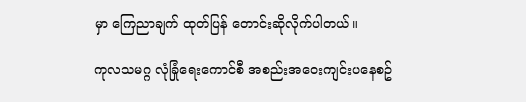မှာ ကြေညာချက် ထုတ်ပြန် တောင်းဆိုလိုက်ပါတယ်။

ကုလသမဂ္ဂ လုံခြုံရေးကောင်စီ အစည်းအဝေးကျင်းပနေစဥ်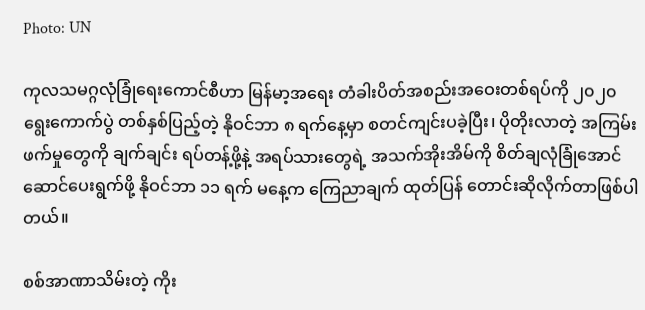Photo: UN

ကုလသမဂ္ဂလုံခြုံရေးကောင်စီဟာ မြန်မာ့အရေး တံခါးပိတ်အစည်းအဝေးတစ်ရပ်ကို ၂၀၂၀ ရွေးကောက်ပွဲ တစ်နှစ်ပြည့်တဲ့ နိုဝင်ဘာ ၈ ရက်နေ့မှာ စတင်ကျင်းပခဲ့ပြီး၊ ပိုတိုးလာတဲ့ အကြမ်းဖက်မှုတွေကို ချက်ချင်း ရပ်တန့်ဖို့နဲ့ အရပ်သားတွေရဲ့ အသက်အိုးအိမ်ကို စိတ်ချလုံခြုံအောင်ဆောင်ပေးရွက်ဖို့ နိုဝင်ဘာ ၁၁ ရက် မနေ့က ကြေညာချက် ထုတ်ပြန် တောင်းဆိုလိုက်တာဖြစ်ပါတယ်။

စစ်အာဏာသိမ်းတဲ့ ကိုး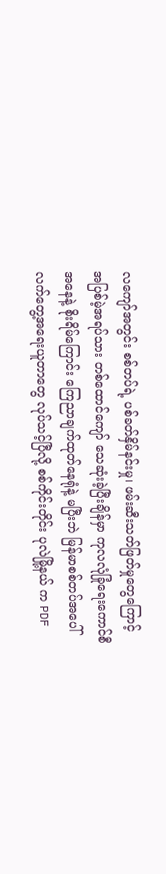လကျော်အတွင်း စစ်တပ်ရဲ့ ပစ်ခတ်နှိမ်နင်းမှု၊ ဖမ်းဆီးသတ်ဖြတ်မှုတွေကြောင့် အပြစ်မဲ့အရပ်သား တစ်ထောင်ကျော် သေဆုံးခဲ့ပြီးချိန်မှာ ကုလလုံခြုံရေးကောင်စီအနေနဲ့ စိုးရိမ်ကြောင်း ကြေညာချက်ထုတ်နေရုံနဲ့ မပြီးဘဲ မြန်မာစစ်တပ်အပေါ် လက်တွေ့အရေးယူတာတွေ လုပ်သင့်ပြီလို့ စစ်ကိုင်းတိုင်း ပုလဲမြို့နယ် က PDF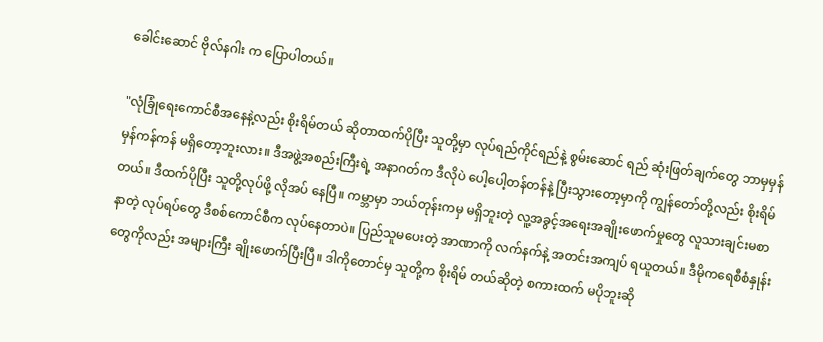ခေါင်းဆောင် ဗိုလ်နဂါး က ပြောပါတယ်။

"လုံခြုံရေးကောင်စီအနေနဲ့လည်း စိုးရိမ်တယ် ဆိုတာထက်ပိုပြီး သူတို့မှာ လုပ်ရည်ကိုင်ရည်နဲ့ စွမ်းဆောင် ရည် ဆုံးဖြတ်ချက်တွေ ဘာမှမှန်မှန်ကန်ကန် မရှိတော့ဘူးလား။ ဒီအဖွဲ့အစည်းကြီးရဲ့ အနာဂတ်က ဒီလိုပဲ ပေါ့ပေါ့တန်တန်နဲ့ ပြီးသွားတော့မှာကို ကျွန်တော်တို့လည်း စိုးရိမ်တယ်။ ဒီထက်ပိုပြီး သူတို့လုပ်ဖို့ လိုအပ် နေပြီ။ ကမ္ဘာမှာ ဘယ်တုန်းကမှ မရှိဘူးတဲ့ လူ့အခွင့်အရေးအချိုးဖောက်မှုတွေ လူသားချင်းမစာနာတဲ့ လုပ်ရပ်တွေ ဒီစစ်ကောင်စီက လုပ်နေတာပဲ။ ပြည်သူမပေးတဲ့ အာဏာကို လက်နက်နဲ့ အတင်းအကျပ် ရယူတယ်။ ဒီမိုကရေစီစံနှုန်းတွေကိုလည်း အများကြီး ချိုးဖောက်ပြီးပြီ။ ဒါကိုတောင်မှ သူတို့က စိုးရိမ် တယ်ဆိုတဲ့ စကားထက် မပိုဘူးဆို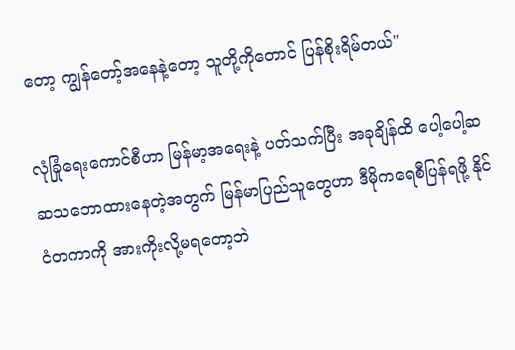တော့ ကျွန်တော့်အနေနဲ့တော့ သူတို့ကိုတောင် ပြန်စိုးရိမ်တယ်"

လုံခြုံရေးကောင်စီဟာ မြန်မာ့အရေးနဲ့ ပတ်သက်ပြီး အခုချိန်ထိ ပေါ့ပေါ့ဆဆသဘောထားနေတဲ့အတွက် မြန်မာပြည်သူတွေဟာ ဒီမိုကရေစီပြန်ရဖို့ နိုင်ငံတကာကို အားကိုးလို့မရတော့ဘဲ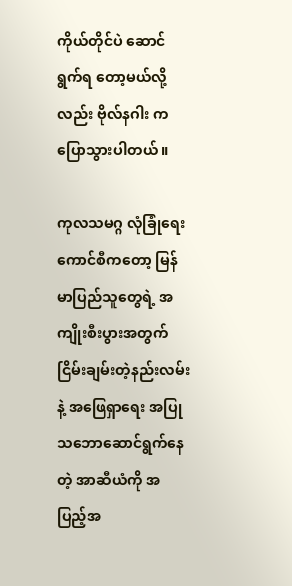ကိုယ်တိုင်ပဲ ဆောင်ရွက်ရ တော့မယ်လို့လည်း ဗိုလ်နဂါး က ပြောသွားပါတယ်။

ကုလသမဂ္ဂ လုံခြုံရေးကောင်စီကတော့ မြန်မာပြည်သူတွေရဲ့ အကျိုးစီးပွားအတွက် ငြိမ်းချမ်းတဲ့နည်းလမ်းနဲ့ အဖြေရှာရေး အပြုသဘောဆောင်ရွက်နေတဲ့ အာဆီယံကို အပြည့်အ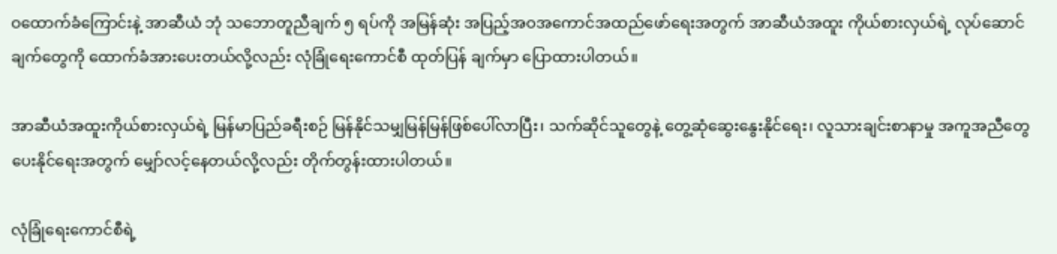ဝထောက်ခံကြောင်းနဲ့ အာဆီယံ ဘုံ သဘောတူညီချက် ၅ ရပ်ကို အမြန်ဆုံး အပြည့်အဝအကောင်အထည်ဖော်ရေးအတွက် အာဆီယံအထူး ကိုယ်စားလှယ်ရဲ့ လုပ်ဆောင်ချက်တွေကို ထောက်ခံအားပေးတယ်လို့လည်း လုံခြုံရေးကောင်စီ ထုတ်ပြန် ချက်မှာ ပြောထားပါတယ်။

အာဆီယံအထူးကိုယ်စားလှယ်ရဲ့ မြန်မာပြည်ခရီးစဉ် မြန်နိုင်သမျှမြန်မြန်ဖြစ်ပေါ်လာပြီး၊ သက်ဆိုင်သူတွေနဲ့ တွေ့ဆုံဆွေးနွေးနိုင်ရေး၊ လူသားချင်းစာနာမှု အကူအညီတွေ ပေးနိုင်ရေးအတွက် မျှော်လင့်နေတယ်လို့လည်း တိုက်တွန်းထားပါတယ်။

လုံခြုံရေးကောင်စီရဲ့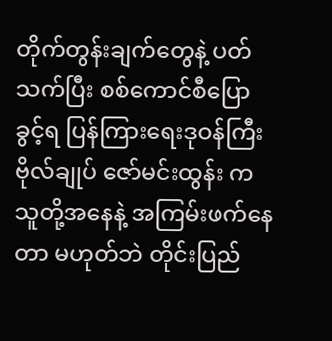တိုက်တွန်းချက်တွေနဲ့ ပတ်သက်ပြီး စစ်ကောင်စီပြောခွင့်ရ ပြန်ကြားရေးဒုဝန်ကြီး ဗိုလ်ချုပ် ဇော်မင်းထွန်း က သူတို့အနေနဲ့ အကြမ်းဖက်နေတာ မဟုတ်ဘဲ တိုင်းပြည်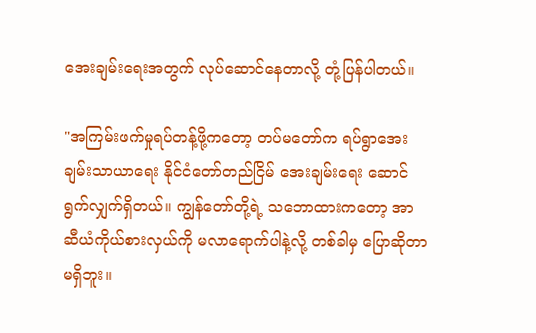အေးချမ်းရေးအတွက် လုပ်ဆောင်နေတာလို့ တုံ့ပြန်ပါတယ်။

"အကြမ်းဖက်မှုရပ်တန့်ဖို့ကတော့ တပ်မတော်က ရပ်ရွာအေးချမ်းသာယာရေး နိုင်ငံတော်တည်ငြိမ် အေးချမ်းရေး ဆောင်ရွက်လျှက်ရှိတယ်။ ကျွန်တော်တို့ရဲ့ သဘောထားကတော့ အာဆီယံကိုယ်စားလှယ်ကို မလာရောက်ပါနဲ့လို့ တစ်ခါမှ ပြောဆိုတာမရှိဘူး။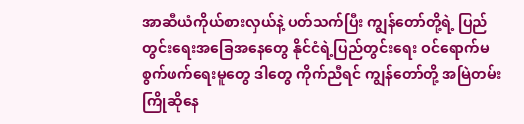အာဆီယံကိုယ်စားလှယ်နဲ့ ပတ်သက်ပြီး ကျွန်တော်တို့ရဲ့ ပြည်တွင်းရေးအခြေအနေတွေ နိုင်ငံရဲ့ပြည်တွင်းရေး ဝင်ရောက်မစွက်ဖက်ရေးမူတွေ ဒါတွေ ကိုက်ညီရင် ကျွန်တော်တို့ အမြဲတမ်းကြိုဆိုနေ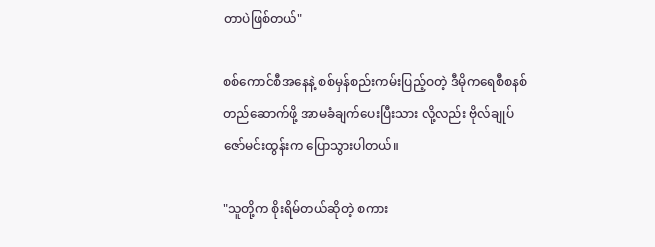တာပဲဖြစ်တယ်"

စစ်ကောင်စီအနေနဲ့ စစ်မှန်စည်းကမ်းပြည့်ဝတဲ့ ဒီမိုကရေစီစနစ် တည်ဆောက်ဖို့ အာမခံချက်ပေးပြီးသား လို့လည်း ဗိုလ်ချုပ်ဇော်မင်းထွန်းက ပြောသွားပါတယ်။

"သူတို့က စိုးရိမ်တယ်ဆိုတဲ့ စကား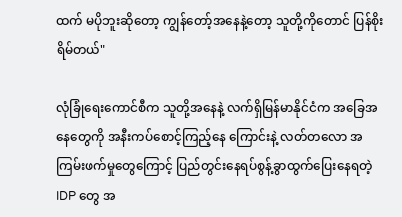ထက် မပိုဘူးဆိုတော့ ကျွန်တော့်အနေနဲ့တော့ သူတို့ကိုတောင် ပြန်စိုးရိမ်တယ်"

လုံခြုံရေးကောင်စီက သူတို့အနေနဲ့ လက်ရှိမြန်မာနိုင်ငံက အခြေအနေတွေကို အနီးကပ်စောင့်ကြည့်နေ ကြောင်းနဲ့ လတ်တလော အကြမ်းဖက်မှုတွေကြောင့် ပြည်တွင်းနေရပ်စွန့်ခွာထွက်ပြေးနေရတဲ့ IDP တွေ အ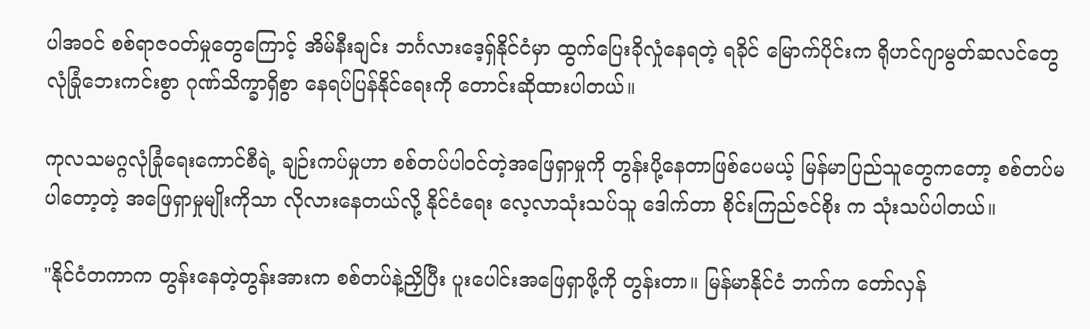ပါအဝင် စစ်ရာဇဝတ်မှုတွေကြောင့် အိမ်နီးချင်း ဘင်္ဂလားဒေ့ရှ်နိုင်ငံမှာ ထွက်ပြေးခိုလှုံနေရတဲ့ ရခိုင် မြောက်ပိုင်းက ရိုဟင်ဂျာမွတ်ဆလင်တွေ လုံခြုံဘေးကင်းစွာ ဂုဏ်သိက္ခာရှိစွာ နေရပ်ပြန်နိုင်ရေးကို တောင်းဆိုထားပါတယ်။

ကုလသမဂ္ဂလုံခြုံရေးကောင်စီရဲ့ ချဉ်းကပ်မှုဟာ စစ်တပ်ပါဝင်တဲ့အဖြေရှာမှုကို တွန်းပို့နေတာဖြစ်ပေမယ့် မြန်မာပြည်သူတွေကတော့ စစ်တပ်မပါတော့တဲ့ အဖြေရှာမှုမျိုးကိုသာ လိုလားနေတယ်လို့ နိုင်ငံရေး လေ့လာသုံးသပ်သူ ဒေါက်တာ စိုင်းကြည်ဇင်စိုး က သုံးသပ်ပါတယ်။

"နိုင်ငံတကာက တွန်းနေတဲ့တွန်းအားက စစ်တပ်နဲ့ညှိပြီး ပူးပေါင်းအဖြေရှာဖို့ကို တွန်းတာ။ မြန်မာနိုင်ငံ ဘက်က တော်လှန်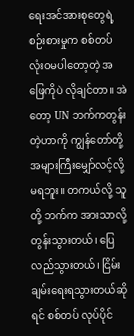ရေးအင်အားစုတွေရဲ့ စဉ်းစားမှုက စစ်တပ် လုံးဝမပါတော့တဲ့ အဖြေကိုပဲ လိုချင်တာ။ အဲတော့ UN ဘက်ကတွန်းတဲ့ဟာကို ကျွန်တော်တို့ အများကြီးမျှော်လင့်လို့မရဘူး။ တကယ်လို့ သူတို့ ဘက်က အားသာလို့ တွန်းသွားတယ်၊ ပြေလည်သွားတယ်၊ ငြိမ်းချမ်းရေးရသွားတယ်ဆိုရင် စစ်တပ် လုပ်ပိုင်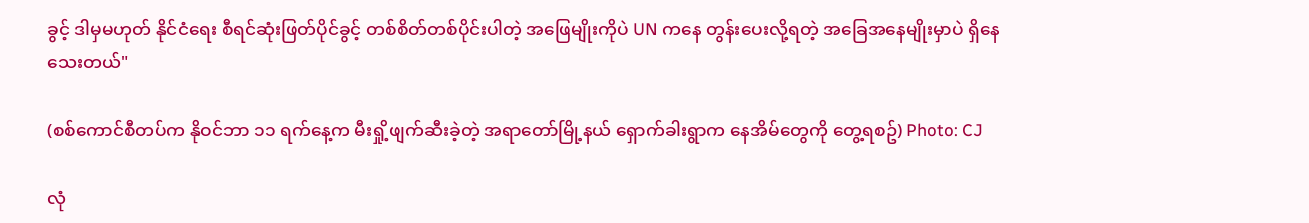ခွင့် ဒါမှမဟုတ် နိုင်ငံရေး စီရင်ဆုံးဖြတ်ပိုင်ခွင့် တစ်စိတ်တစ်ပိုင်းပါတဲ့ အဖြေမျိုးကိုပဲ UN ကနေ တွန်းပေးလို့ရတဲ့ အခြေအနေမျိုးမှာပဲ ရှိနေသေးတယ်"

(စစ်ကောင်စီတပ်က နိုဝင်ဘာ ၁၁ ရက်နေ့က မီးရှို့ဖျက်ဆီးခဲ့တဲ့ အရာတော်မြို့နယ် ရှောက်ခါးရွာက နေအိမ်တွေကို တွေ့ရစဥ်) Photo: CJ

လုံ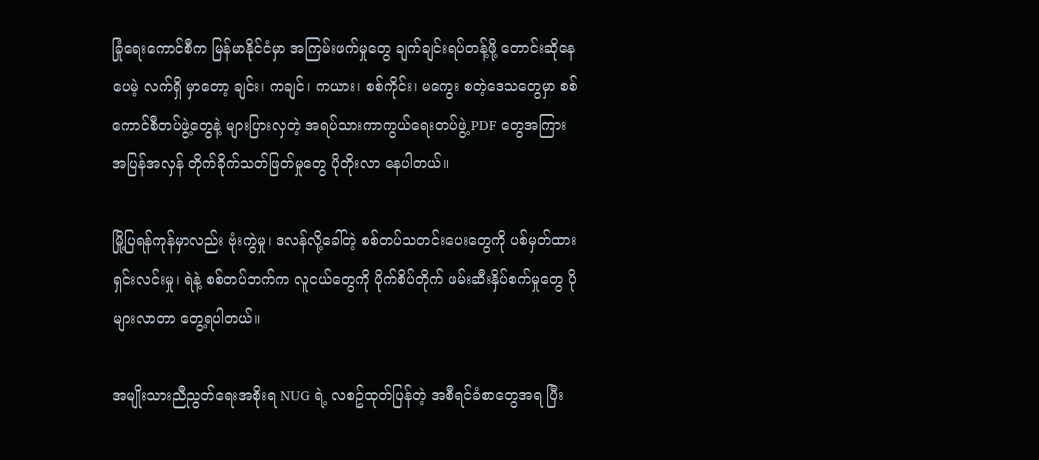ခြုံရေးကောင်စီက မြန်မာနိုင်ငံမှာ အကြမ်းဖက်မှုတွေ ချက်ချင်းရပ်တန့်ဖို့ တောင်းဆိုနေပေမဲ့ လက်ရှိ မှာတော့ ချင်း၊ ကချင်၊ ကယား၊ စစ်ကိုင်း၊ မကွေး စတဲ့ဒေသတွေမှာ စစ်ကောင်စီတပ်ဖွဲ့တွေနဲ့ များပြားလှတဲ့ အရပ်သားကာကွယ်ရေးတပ်ဖွဲ့ PDF တွေအကြား အပြန်အလှန် တိုက်ခိုက်သတ်ဖြတ်မှုတွေ ပိုတိုးလာ နေပါတယ်။

မြို့ပြရန်ကုန်မှာလည်း ဗုံးကွဲမှု၊ ဒလန်လို့ခေါ်တဲ့ စစ်တပ်သတင်းပေးတွေကို ပစ်မှတ်ထားရှင်းလင်းမှု၊ ရဲနဲ့ စစ်တပ်ဘက်က လူငယ်တွေကို ပိုက်စိပ်တိုက် ဖမ်းဆီးနှိပ်စက်မှုတွေ ပိုများလာတာ တွေ့ရပါတယ်။

အမျိုးသားညီညွတ်ရေးအစိုးရ NUG ရဲ့ လစဥ်ထုတ်ပြန်တဲ့ အစီရင်ခံစာတွေအရ ပြီး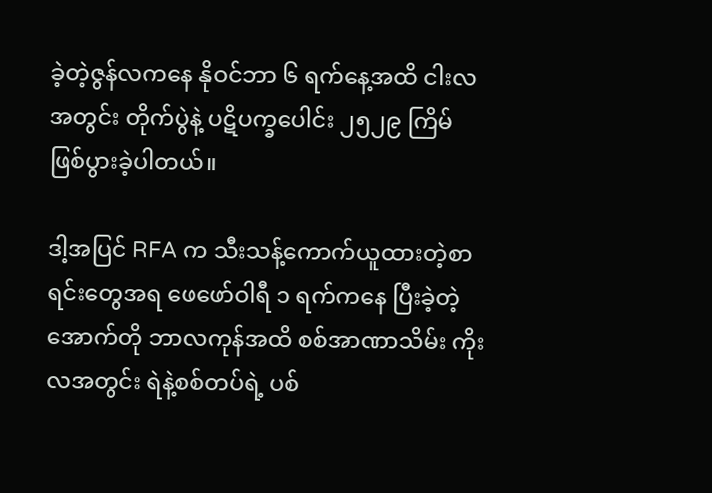ခဲ့တဲ့ဇွန်လကနေ နိုဝင်ဘာ ၆ ရက်နေ့အထိ ငါးလအတွင်း တိုက်ပွဲနဲ့ ပဋိပက္ခပေါင်း ၂၅၂၉ ကြိမ် ဖြစ်ပွားခဲ့ပါတယ်။

ဒါ့အပြင် RFA က သီးသန့်ကောက်ယူထားတဲ့စာရင်းတွေအရ ဖေဖော်ဝါရီ ၁ ရက်ကနေ ပြီးခဲ့တဲ့အောက်တို ဘာလကုန်အထိ စစ်အာဏာသိမ်း ကိုးလအတွင်း ရဲနဲ့စစ်တပ်ရဲ့ ပစ်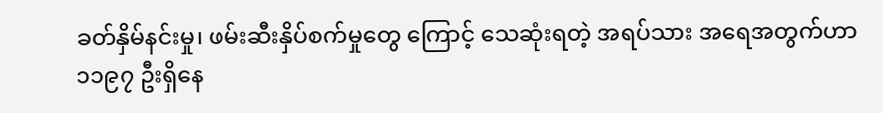ခတ်နှိမ်နင်းမှု၊ ဖမ်းဆီးနှိပ်စက်မှုတွေ ကြောင့် သေဆုံးရတဲ့ အရပ်သား အရေအတွက်ဟာ ၁၁၉၇ ဦးရှိနေ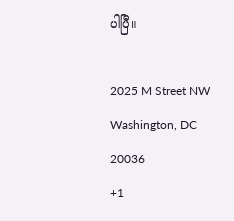ပါပြီ။

2025 M Street NW
Washington, DC 20036
+1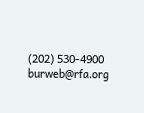(202) 530-4900
burweb@rfa.org